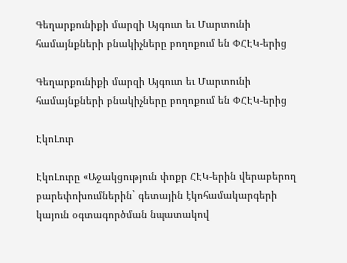Գեղարքունիքի մարզի Այգուտ եւ Մարտունի համայնքների բնակիչները բողոքում են ՓՀԷԿ-երից

Գեղարքունիքի մարզի Այգուտ եւ Մարտունի համայնքների բնակիչները բողոքում են ՓՀԷԿ-երից

ԷկոԼուր

ԷկոԼուրը «Աջակցություն փոքր ՀԷԿ-երին վերաբերող բարեփոխումներին` գետային էկոհամակարգերի կայուն օգտագործման նպատակով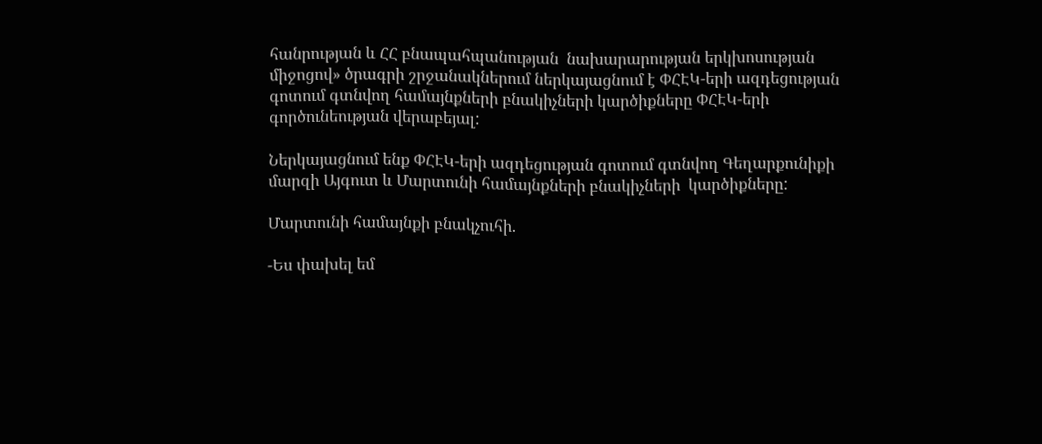հանրության և ՀՀ բնապահպանության  նախարարության երկխոսության միջոցով» ծրագրի շրջանակներում ներկայացնում է ՓՀԷԿ-երի ազդեցության գոտում գտնվող համայնքների բնակիչների կարծիքները ՓՀԷԿ-երի գործունեության վերաբեյալ:

Ներկայացնում ենք ՓՀԷԿ-երի ազդեցության գոտում գտնվող Գեղարքունիքի մարզի Այգուտ և Մարտունի համայնքների բնակիչների  կարծիքները:

Մարտունի համայնքի բնակչուհի.

-Ես փախել եմ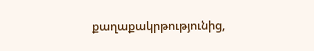քաղաքակրթությունից,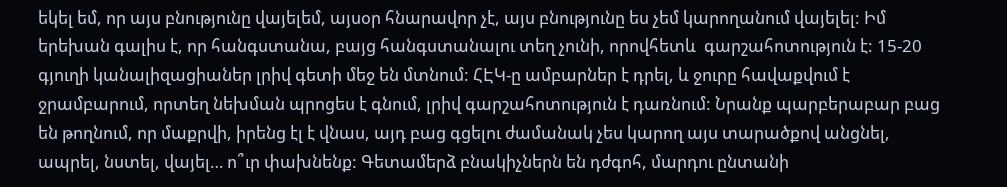եկել եմ, որ այս բնությունը վայելեմ, այսօր հնարավոր չէ, այս բնությունը ես չեմ կարողանում վայելել: Իմ երեխան գալիս է, որ հանգստանա, բայց հանգստանալու տեղ չունի, որովհետև  գարշահոտություն է: 15-20 գյուղի կանալիզացիաներ լրիվ գետի մեջ են մտնում: ՀԷԿ-ը ամբարներ է դրել, և ջուրը հավաքվում է ջրամբարում, որտեղ նեխման պրոցես է գնում, լրիվ գարշահոտություն է դառնում: Նրանք պարբերաբար բաց են թողնում, որ մաքրվի, իրենց էլ է վնաս, այդ բաց գցելու ժամանակ չես կարող այս տարածքով անցնել, ապրել, նստել, վայել… ո՞ւր փախնենք: Գետամերձ բնակիչներն են դժգոհ, մարդու ընտանի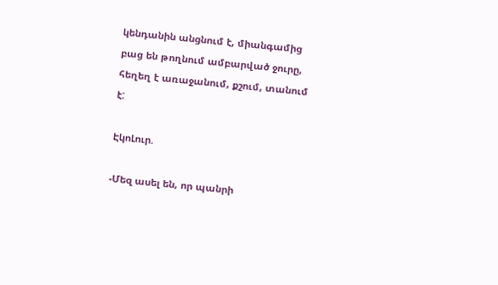կենդանին անցնում է, միանգամից բաց են թողնում ամբարված ջուրը, հեղեղ է առաջանում, քշում, տանում է:

ԷկոԼուր.

-Մեզ ասել են, որ պանրի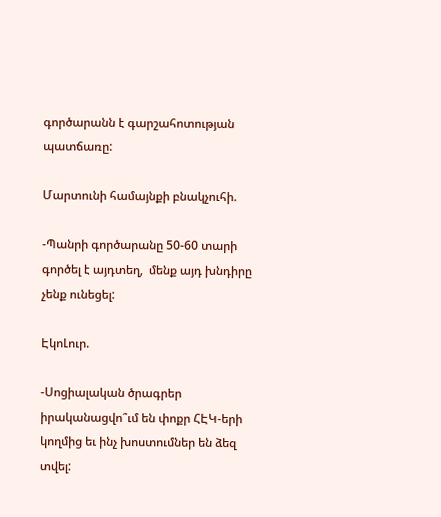գործարանն է գարշահոտության պատճառը:

Մարտունի համայնքի բնակչուհի.

-Պանրի գործարանը 50-60 տարի գործել է այդտեղ,  մենք այդ խնդիրը չենք ունեցել:

ԷկոԼուր.

-Սոցիալական ծրագրեր իրականացվո՞ւմ են փոքր ՀԷԿ-երի կողմից եւ ինչ խոստումներ են ձեզ տվել: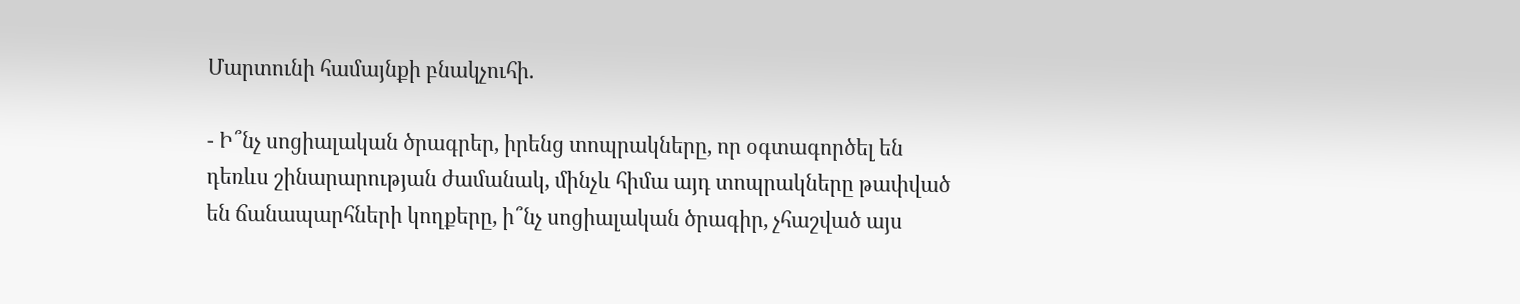Մարտունի համայնքի բնակչուհի.

- Ի՞նչ սոցիալական ծրագրեր, իրենց տոպրակները, որ օգտագործել են դեռևս շինարարության ժամանակ, մինչև հիմա այդ տոպրակները թափված են ճանապարհների կողքերը, ի՞նչ սոցիալական ծրագիր, չհաշված այս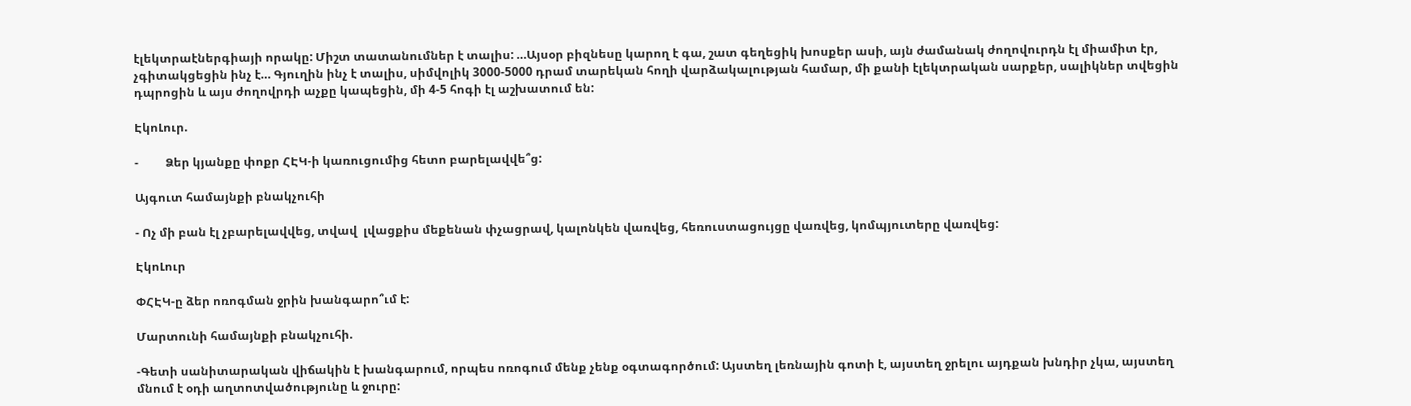էլեկտրաէներգիայի որակը: Միշտ տատանումներ է տալիս: …Այսօր բիզնեսը կարող է գա, շատ գեղեցիկ խոսքեր ասի, այն ժամանակ ժողովուրդն էլ միամիտ էր, չգիտակցեցին ինչ է… Գյուղին ինչ է տալիս, սիմվոլիկ 3000-5000 դրամ տարեկան հողի վարձակալության համար, մի քանի էլեկտրական սարքեր, սալիկներ տվեցին դպրոցին և այս ժողովրդի աչքը կապեցին, մի 4-5 հոգի էլ աշխատում են:

ԷկոԼուր.

-         Ձեր կյանքը փոքր ՀԷԿ-ի կառուցումից հետո բարելավվե՞ց:

Այգուտ համայնքի բնակչուհի

- Ոչ մի բան էլ չբարելավվեց, տվավ  լվացքիս մեքենան փչացրավ, կալոնկեն վառվեց, հեռուստացույցը վառվեց, կոմպյուտերը վառվեց:

ԷկոԼուր

ՓՀԷԿ-ը ձեր ոռոգման ջրին խանգարո՞ւմ է:

Մարտունի համայնքի բնակչուհի.

-Գետի սանիտարական վիճակին է խանգարում, որպես ոռոգում մենք չենք օգտագործում: Այստեղ լեռնային գոտի է, այստեղ ջրելու այդքան խնդիր չկա, այստեղ մնում է օդի աղտոտվածությունը և ջուրը: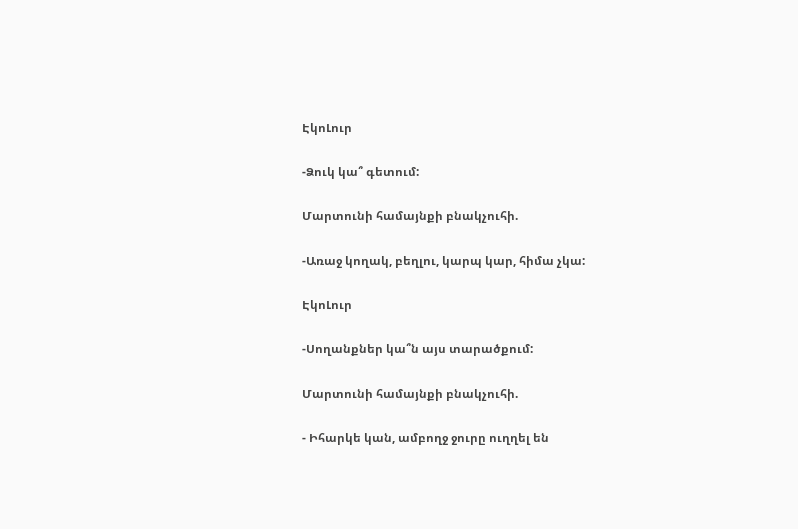ԷկոԼուր

-Ձուկ կա՞ գետում:

Մարտունի համայնքի բնակչուհի.

-Առաջ կողակ, բեղլու, կարպ կար, հիմա չկա:

ԷկոԼուր

-Սողանքներ կա՞ն այս տարածքում:

Մարտունի համայնքի բնակչուհի.

- Իհարկե կան, ամբողջ ջուրը ուղղել են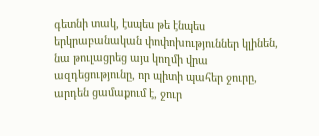գետնի տակ, էսպես թե էնպես երկրաբանական փոփոխություններ կլինեն, նա թուլացրեց այս կողմի վրա ազդեցությունը, որ պիտի պահեր ջուրը, արդեն ցամաքում է, ջուր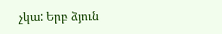չկա: Երբ ձյուն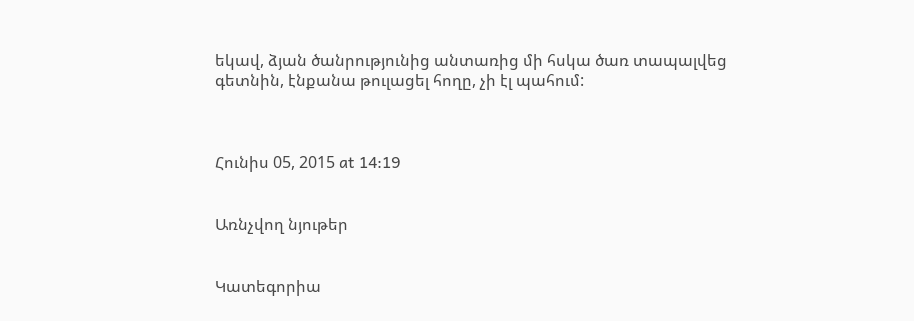եկավ, ձյան ծանրությունից անտառից մի հսկա ծառ տապալվեց գետնին, էնքանա թուլացել հողը, չի էլ պահում:



Հունիս 05, 2015 at 14:19


Առնչվող նյութեր


Կատեգորիա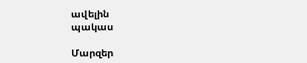ավելին
պակաս

Մարզեր